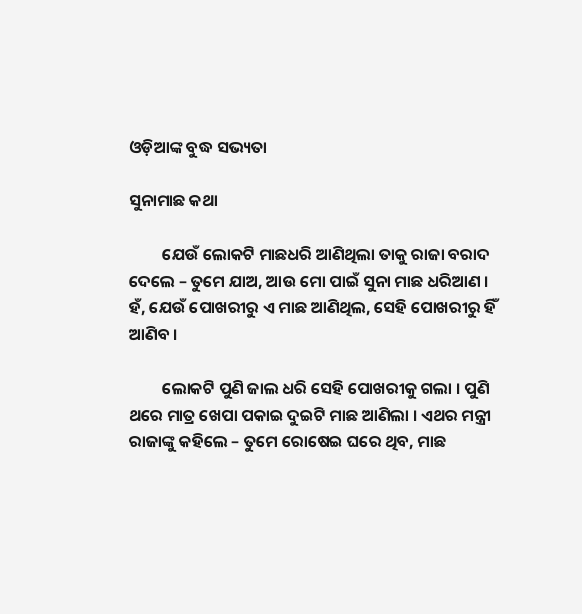ଓଡ଼ିଆଙ୍କ ବୁଦ୍ଧ ସଭ୍ୟତା

ସୁନାମାଛ କଥା

         ଯେଉଁ ଲୋକଟି ମାଛଧରି ଆଣିଥିଲା ତାକୁ ରାଜା ବରାଦ ଦେଲେ – ତୁମେ ଯାଅ, ଆଉ ମୋ ପାଇଁ ସୁନା ମାଛ ଧରିଆଣ । ହଁ, ଯେଉଁ ପୋଖରୀରୁ ଏ ମାଛ ଆଣିଥିଲ, ସେହି ପୋଖରୀରୁ ହିଁ ଆଣିବ ।

         ଲୋକଟି ପୁଣି ଜାଲ ଧରି ସେହି ପୋଖରୀକୁ ଗଲା । ପୁଣି ଥରେ ମାତ୍ର ଖେପା ପକାଇ ଦୁଇଟି ମାଛ ଆଣିଲା । ଏଥର ମନ୍ତ୍ରୀ ରାଜାଙ୍କୁ କହିଲେ – ତୁମେ ରୋଷେଇ ଘରେ ଥିବ, ମାଛ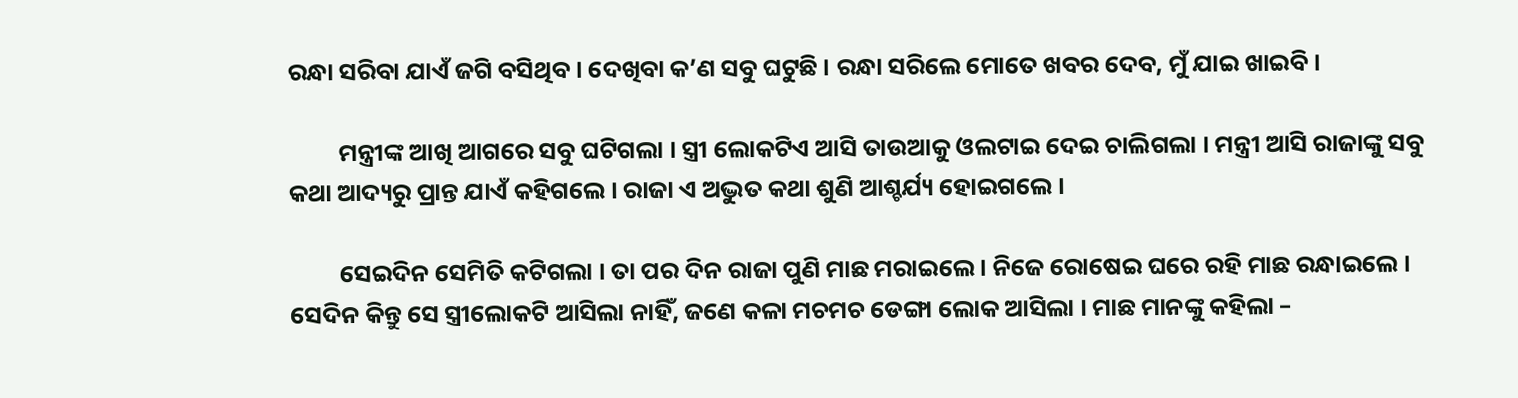ରନ୍ଧା ସରିବା ଯାଏଁ ଜଗି ବସିଥିବ । ଦେଖିବା କ’ଣ ସବୁ ଘଟୁଛି । ରନ୍ଧା ସରିଲେ ମୋତେ ଖବର ଦେବ, ମୁଁ ଯାଇ ଖାଇବି ।

         ମନ୍ତ୍ରୀଙ୍କ ଆଖି ଆଗରେ ସବୁ ଘଟିଗଲା । ସ୍ତ୍ରୀ ଲୋକଟିଏ ଆସି ତାଉଆକୁ ଓଲଟାଇ ଦେଇ ଚାଲିଗଲା । ମନ୍ତ୍ରୀ ଆସି ରାଜାଙ୍କୁ ସବୁ କଥା ଆଦ୍ୟରୁ ପ୍ରାନ୍ତ ଯାଏଁ କହିଗଲେ । ରାଜା ଏ ଅଦ୍ଭୁତ କଥା ଶୁଣି ଆଶ୍ଚର୍ଯ୍ୟ ହୋଇଗଲେ ।

         ସେଇଦିନ ସେମିତି କଟିଗଲା । ତା ପର ଦିନ ରାଜା ପୁଣି ମାଛ ମରାଇଲେ । ନିଜେ ରୋଷେଇ ଘରେ ରହି ମାଛ ରନ୍ଧାଇଲେ । ସେଦିନ କିନ୍ତୁ ସେ ସ୍ତ୍ରୀଲୋକଟି ଆସିଲା ନାହିଁ, ଜଣେ କଳା ମଚମଚ ଡେଙ୍ଗା ଲୋକ ଆସିଲା । ମାଛ ମାନଙ୍କୁ କହିଲା –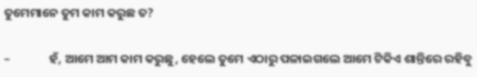ତୁମେମାନେ ତୁମ କାମ କରୁଛ ତ?

–              ହଁ, ଆମେ ଆମ କାମ କରୁଛୁ, ହେଲେ ତୁମେ ଏଠାରୁ ପଳାଇଗଲେ ଆମେ ଟିକିଏ ଶାନ୍ତିରେ ରହିବୁ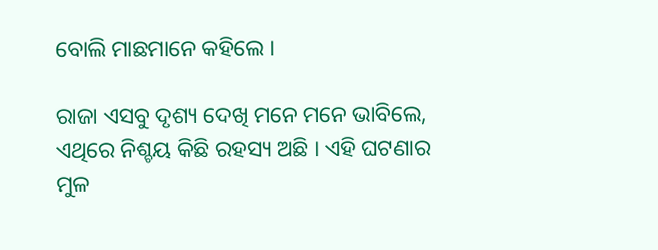ବୋଲି ମାଛମାନେ କହିଲେ ।

ରାଜା ଏସବୁ ଦୃଶ୍ୟ ଦେଖି ମନେ ମନେ ଭାବିଲେ, ଏଥିରେ ନିଶ୍ଚୟ କିଛି ରହସ୍ୟ ଅଛି । ଏହି ଘଟଣାର ମୁଳ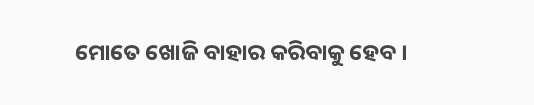ମୋତେ ଖୋଜି ବାହାର କରିବାକୁ ହେବ ।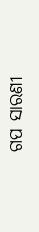ଗପ ସାରଣୀ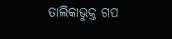ତାଲିକାଭୁକ୍ତ ଗପ